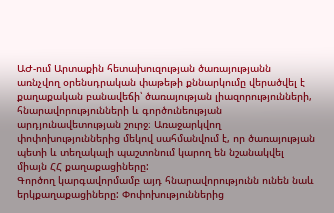ԱԺ-ում Արտաքին հետախուզության ծառայությանն առնչվող օրենսդրական փաթեթի քննարկումը վերածվել է քաղաքական բանավեճի՝ ծառայության լիազորությունների, հնարավորությունների և գործունեության արդյունավետության շուրջ։ Առաջարկվող փոփոխություններից մեկով սահմանվում է, որ ծառայության պետի և տեղակալի պաշտոնում կարող են նշանակվել միայն ՀՀ քաղաքացիները:
Գործող կարգավորմամբ այդ հնարավորությունն ունեն նաև երկքաղաքացիները: Փոփոխություններից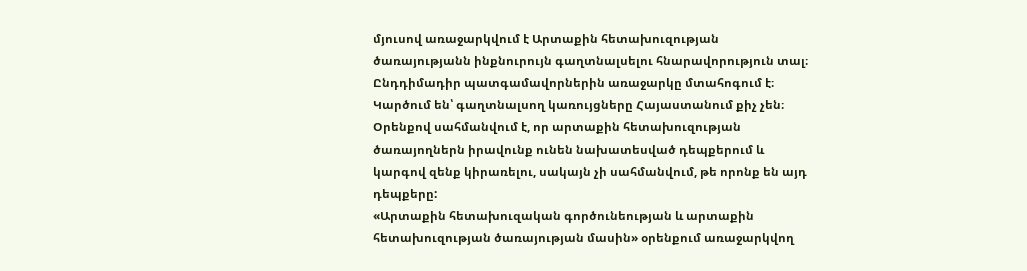մյուսով առաջարկվում է Արտաքին հետախուզության ծառայությանն ինքնուրույն գաղտնալսելու հնարավորություն տալ։ Ընդդիմադիր պատգամավորներին առաջարկը մտահոգում է։ Կարծում են՝ գաղտնալսող կառույցները Հայաստանում քիչ չեն։
Օրենքով սահմանվում է, որ արտաքին հետախուզության ծառայողներն իրավունք ունեն նախատեսված դեպքերում և կարգով զենք կիրառելու, սակայն չի սահմանվում, թե որոնք են այդ դեպքերը:
«Արտաքին հետախուզական գործունեության և արտաքին հետախուզության ծառայության մասին» օրենքում առաջարկվող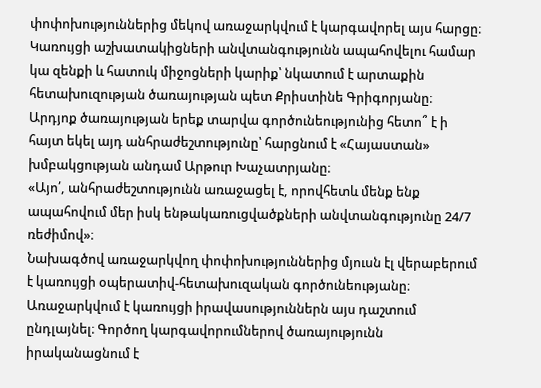փոփոխություններից մեկով առաջարկվում է կարգավորել այս հարցը։
Կառույցի աշխատակիցների անվտանգությունն ապահովելու համար կա զենքի և հատուկ միջոցների կարիք՝ նկատում է արտաքին հետախուզության ծառայության պետ Քրիստինե Գրիգորյանը։
Արդյոք ծառայության երեք տարվա գործունեությունից հետո՞ է ի հայտ եկել այդ անհրաժեշտությունը՝ հարցնում է «Հայաստան» խմբակցության անդամ Արթուր Խաչատրյանը։
«Այո՛, անհրաժեշտությունն առաջացել է, որովհետև մենք ենք ապահովում մեր իսկ ենթակառուցվածքների անվտանգությունը 24/7 ռեժիմով»։
Նախագծով առաջարկվող փոփոխություններից մյուսն էլ վերաբերում է կառույցի օպերատիվ-հետախուզական գործունեությանը։ Առաջարկվում է կառույցի իրավասություններն այս դաշտում ընդլայնել։ Գործող կարգավորումներով ծառայությունն իրականացնում է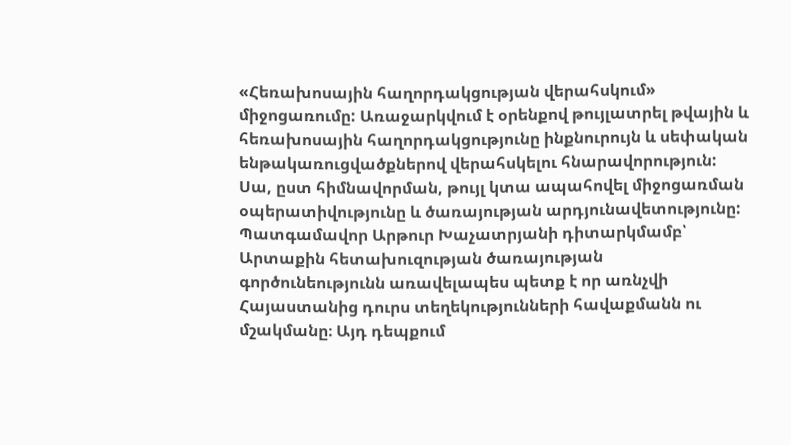«Հեռախոսային հաղորդակցության վերահսկում» միջոցառումը: Առաջարկվում է օրենքով թույլատրել թվային և հեռախոսային հաղորդակցությունը ինքնուրույն և սեփական ենթակառուցվածքներով վերահսկելու հնարավորություն: Սա, ըստ հիմնավորման, թույլ կտա ապահովել միջոցառման օպերատիվությունը և ծառայության արդյունավետությունը:
Պատգամավոր Արթուր Խաչատրյանի դիտարկմամբ՝ Արտաքին հետախուզության ծառայության գործունեությունն առավելապես պետք է որ առնչվի Հայաստանից դուրս տեղեկությունների հավաքմանն ու մշակմանը։ Այդ դեպքում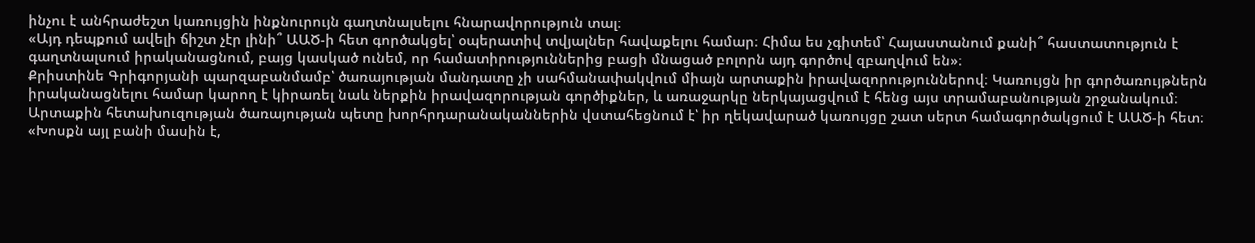ինչու է անհրաժեշտ կառույցին ինքնուրույն գաղտնալսելու հնարավորություն տալ։
«Այդ դեպքում ավելի ճիշտ չէր լինի՞ ԱԱԾ-ի հետ գործակցել՝ օպերատիվ տվյալներ հավաքելու համար։ Հիմա ես չգիտեմ՝ Հայաստանում քանի՞ հաստատություն է գաղտնալսում իրականացնում, բայց կասկած ունեմ, որ համատիրություններից բացի մնացած բոլորն այդ գործով զբաղվում են»։
Քրիստինե Գրիգորյանի պարզաբանմամբ՝ ծառայության մանդատը չի սահմանափակվում միայն արտաքին իրավազորություններով։ Կառույցն իր գործառույթներն իրականացնելու համար կարող է կիրառել նաև ներքին իրավազորության գործիքներ, և առաջարկը ներկայացվում է հենց այս տրամաբանության շրջանակում։
Արտաքին հետախուզության ծառայության պետը խորհրդարանականներին վստահեցնում է՝ իր ղեկավարած կառույցը շատ սերտ համագործակցում է ԱԱԾ-ի հետ։
«Խոսքն այլ բանի մասին է,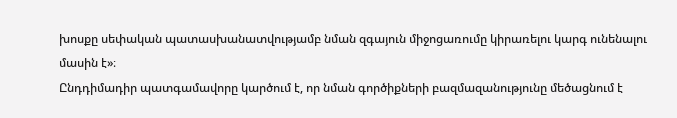խոսքը սեփական պատասխանատվությամբ նման զգայուն միջոցառումը կիրառելու կարգ ունենալու մասին է»։
Ընդդիմադիր պատգամավորը կարծում է, որ նման գործիքների բազմազանությունը մեծացնում է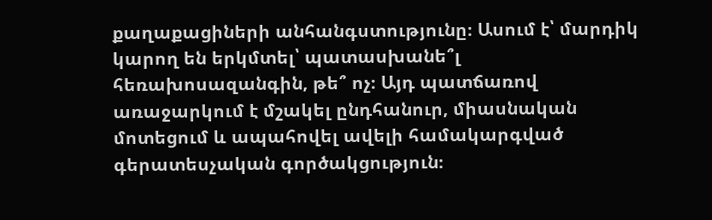քաղաքացիների անհանգստությունը։ Ասում է՝ մարդիկ կարող են երկմտել՝ պատասխանե՞լ հեռախոսազանգին, թե՞ ոչ։ Այդ պատճառով առաջարկում է մշակել ընդհանուր, միասնական մոտեցում և ապահովել ավելի համակարգված գերատեսչական գործակցություն։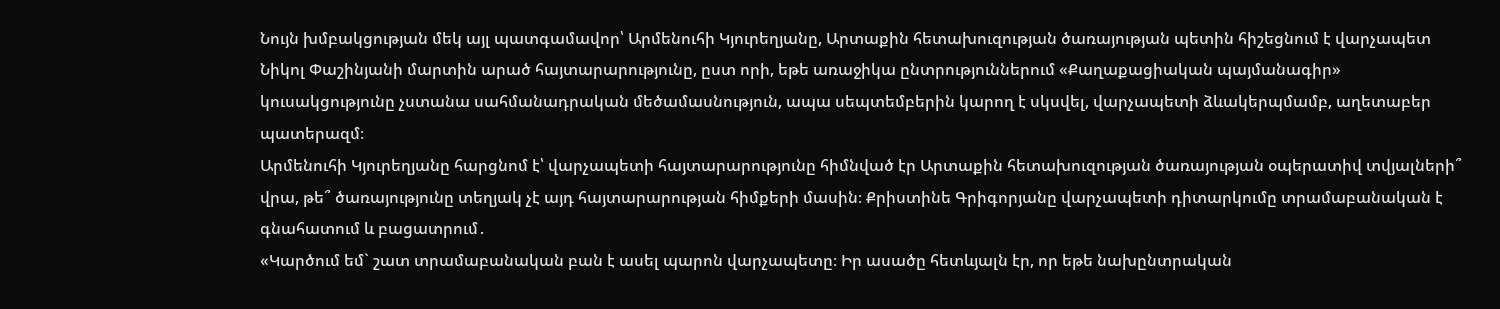Նույն խմբակցության մեկ այլ պատգամավոր՝ Արմենուհի Կյուրեղյանը, Արտաքին հետախուզության ծառայության պետին հիշեցնում է վարչապետ Նիկոլ Փաշինյանի մարտին արած հայտարարությունը, ըստ որի, եթե առաջիկա ընտրություններում «Քաղաքացիական պայմանագիր» կուսակցությունը չստանա սահմանադրական մեծամասնություն, ապա սեպտեմբերին կարող է սկսվել, վարչապետի ձևակերպմամբ, աղետաբեր պատերազմ։
Արմենուհի Կյուրեղյանը հարցնոմ է՝ վարչապետի հայտարարությունը հիմնված էր Արտաքին հետախուզության ծառայության օպերատիվ տվյալների՞ վրա, թե՞ ծառայությունը տեղյակ չէ այդ հայտարարության հիմքերի մասին։ Քրիստինե Գրիգորյանը վարչապետի դիտարկումը տրամաբանական է գնահատում և բացատրում․
«Կարծում եմ` շատ տրամաբանական բան է ասել պարոն վարչապետը։ Իր ասածը հետևյալն էր, որ եթե նախընտրական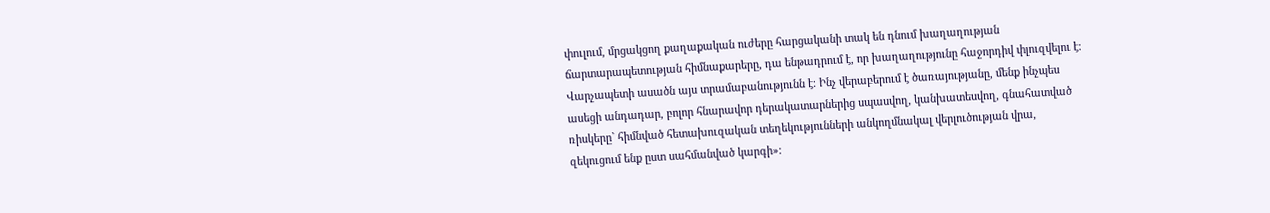փուլում, մրցակցող քաղաքական ուժերը հարցականի տակ են դնում խաղաղության ճարտարապետության հիմնաքարերը, դա ենթադրում է, որ խաղաղությունը հաջորդիվ փլուզվելու է։ Վարչապետի ասածն այս տրամաբանությունն է։ Ինչ վերաբերում է ծառայությանը, մենք ինչպես ասեցի անդադար, բոլոր հնարավոր դերակատարներից սպասվող, կանխատեսվող, գնահատված ռիսկերը` հիմնված հետախուզական տեղեկությունների անկողմնակալ վերլուծության վրա, զեկուցում ենք ըստ սահմանված կարգի»։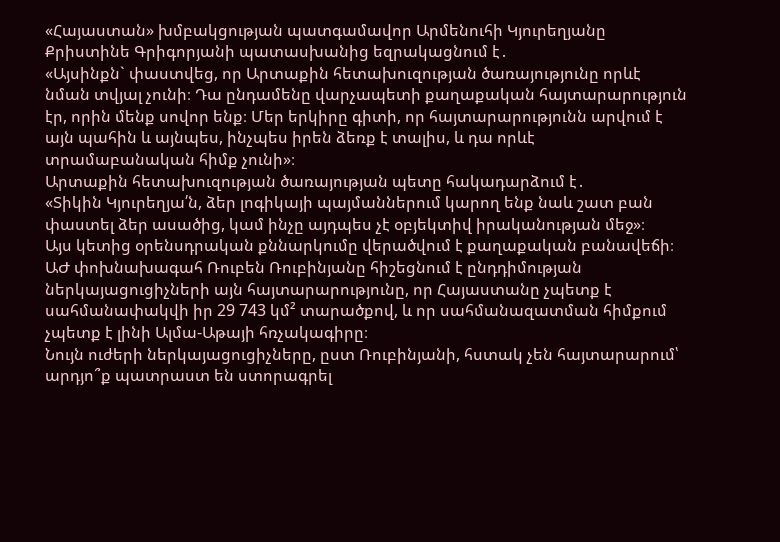«Հայաստան» խմբակցության պատգամավոր Արմենուհի Կյուրեղյանը Քրիստինե Գրիգորյանի պատասխանից եզրակացնում է․
«Այսինքն` փաստվեց, որ Արտաքին հետախուզության ծառայությունը որևէ նման տվյալ չունի։ Դա ընդամենը վարչապետի քաղաքական հայտարարություն էր, որին մենք սովոր ենք։ Մեր երկիրը գիտի, որ հայտարարությունն արվում է այն պահին և այնպես, ինչպես իրեն ձեռք է տալիս, և դա որևէ տրամաբանական հիմք չունի»։
Արտաքին հետախուզության ծառայության պետը հակադարձում է․
«Տիկին Կյուրեղյա՛ն, ձեր լոգիկայի պայմաններում կարող ենք նաև շատ բան փաստել ձեր ասածից, կամ ինչը այդպես չէ օբյեկտիվ իրականության մեջ»։
Այս կետից օրենսդրական քննարկումը վերածվում է քաղաքական բանավեճի։ ԱԺ փոխնախագահ Ռուբեն Ռուբինյանը հիշեցնում է ընդդիմության ներկայացուցիչների այն հայտարարությունը, որ Հայաստանը չպետք է սահմանափակվի իր 29 743 կմ² տարածքով, և որ սահմանազատման հիմքում չպետք է լինի Ալմա-Աթայի հռչակագիրը։
Նույն ուժերի ներկայացուցիչները, ըստ Ռուբինյանի, հստակ չեն հայտարարում՝ արդյո՞ք պատրաստ են ստորագրել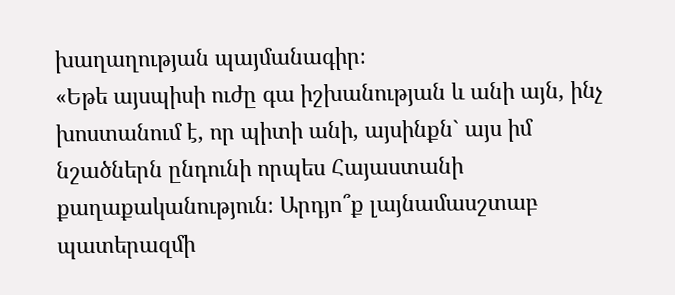խաղաղության պայմանագիր։
«Եթե այսպիսի ուժը գա իշխանության և անի այն, ինչ խոստանում է, որ պիտի անի, այսինքն` այս իմ նշածներն ընդունի որպես Հայաստանի քաղաքականություն։ Արդյո՞ք լայնամասշտաբ պատերազմի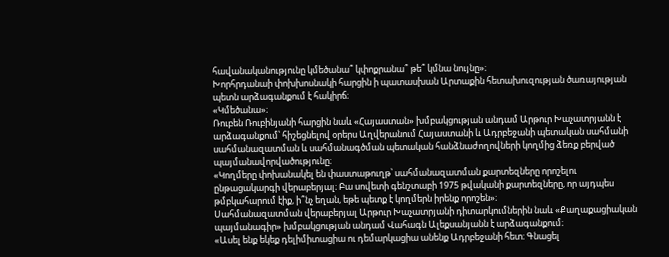հավանականությունը կմեծանա՞ կփոքրանա՞ թե՞ կմնա նույնը»։
Խորհրդանաի փոխխոսնակի հարցին ի պատասխան Արտաքին հետախուզության ծառայության պետն արձագանքում է հակիրճ։
«Կմեծանա»։
Ռուբեն Ռուբինյանի հարցին նաև «Հայաստան» խմբակցության անդամ Արթուր Խաչատրյանն է արձագանքում՝ հիշեցնելով օրերս Աղվերանում Հայաստանի և Ադրբեջանի պետական սահմանի սահմանազատման և սահմանագծման պետական հանձնաժողովների կողմից ձեռք բերված պայմանավորվածությունը։
«Կողմերը փոխանակել են փաստաթուղթ՝ սահմանազատման քարտեզները որոշելու ընթացակարգի վերաբերյալ։ Բա սովետի գենշտաբի 1975 թվականի քարտեզները, որ այդպես թմբկահարում էիք, ի՞նչ եղան, եթե պետք է կողմերն իրենք որոշեն»։
Սահմանազատման վերաբերյալ Արթուր Խաչատրյանի դիտարկումներին նաև «Քաղաքացիական պայմանագիր» խմբակցության անդամ Վահագն Ալեքսանյանն է արձագանքում։
«Ասել ենք եկեք դելիմիտացիա ու դեմարկացիա անենք Ադրբեջանի հետ։ Գնացել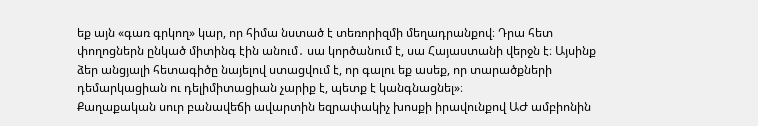եք այն «գառ գրկող» կար, որ հիմա նստած է տեռորիզմի մեղադրանքով։ Դրա հետ փողոցներն ընկած միտինգ էին անում․ սա կործանում է, սա Հայաստանի վերջն է։ Այսինք ձեր անցյալի հետագիծը նայելով ստացվում է, որ գալու եք ասեք, որ տարածքների դեմարկացիան ու դելիմիտացիան չարիք է, պետք է կանգնացնել»։
Քաղաքական սուր բանավեճի ավարտին եզրափակիչ խոսքի իրավունքով ԱԺ ամբիոնին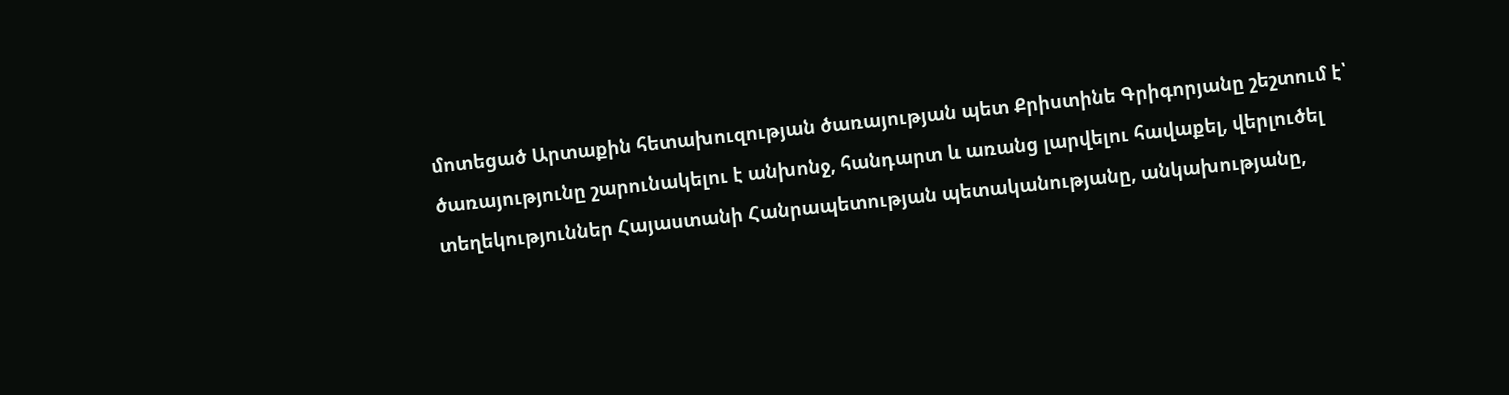մոտեցած Արտաքին հետախուզության ծառայության պետ Քրիստինե Գրիգորյանը շեշտում է՝ ծառայությունը շարունակելու է անխոնջ, հանդարտ և առանց լարվելու հավաքել, վերլուծել տեղեկություններ Հայաստանի Հանրապետության պետականությանը, անկախությանը,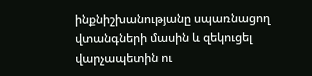ինքնիշխանությանը սպառնացող վտանգների մասին և զեկուցել վարչապետին ու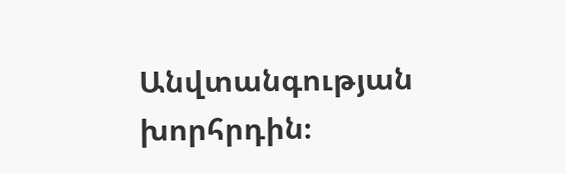Անվտանգության խորհրդին։